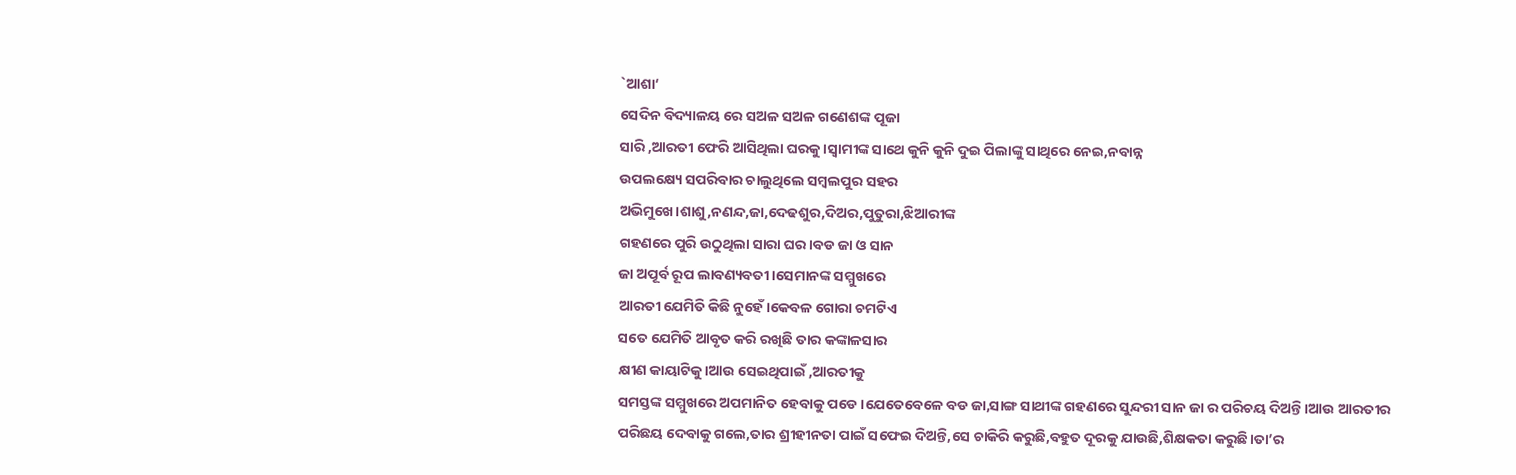`ଆଶା‘
ସେଦିନ ବିଦ୍ୟାଳୟ ରେ ସଅଳ ସଅଳ ଗଣେଶଙ୍କ ପୂଜା
ସାରି ,ଆରତୀ ଫେରି ଆସିଥିଲା ଘରକୁ।ସ୍ବାମୀଙ୍କ ସାଥେ କୁନି କୁନି ଦୁଇ ପିଲାଙ୍କୁ ସାଥିରେ ନେଇ,ନବାନ୍ନ
ଉପଲକ୍ଷ୍ୟେ ସପରିବାର ଚାଲୁଥିଲେ ସମ୍ବଲପୁର ସହର
ଅଭିମୁଖେ।ଶାଶୁ,ନଣନ୍ଦ,ଜା,ଦେଢଶୁର,ଦିଅର,ପୁତୁରା,ଝିଆରୀଙ୍କ
ଗହଣରେ ପୁରି ଉଠୁଥିଲା ସାରା ଘର।ବଡ ଜା ଓ ସାନ
ଜା ଅପୂର୍ବ ରୂପ ଲାବଣ୍ୟବତୀ।ସେମାନଙ୍କ ସମ୍ମୁଖରେ
ଆରତୀ ଯେମିତି କିଛି ନୁହେଁ।କେବଳ ଗୋରା ଚମଟିଏ
ସତେ ଯେମିତି ଆବୃତ କରି ରଖିଛି ତାର କଙ୍କାଳସାର
କ୍ଷୀଣ କାୟାଟିକୁ।ଆଉ ସେଇଥିପାଇଁ ,ଆରତୀକୁ
ସମସ୍ତଙ୍କ ସମ୍ମୁଖରେ ଅପମାନିତ ହେବାକୁ ପଡେ।ଯେତେବେଳେ ବଡ ଜା,ସାଙ୍ଗ ସାଥୀଙ୍କ ଗହଣରେ ସୁନ୍ଦରୀ ସାନ ଜା ର ପରିଚୟ ଦିଅନ୍ତି।ଆଉ ଆରତୀର
ପରିଛୟ ଦେବାକୁ ଗଲେ,ତାର ଶ୍ରୀହୀନତା ପାଇଁ ସଫେଇ ଦିଅନ୍ତି,ସେ ଚାକିରି କରୁଛି,ବହୁତ ଦୂରକୁ ଯାଉଛି,ଶିକ୍ଷକତା କରୁଛି।ତା’ର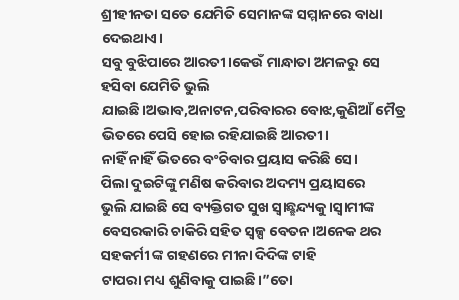ଶ୍ରୀହୀନତା ସତେ ଯେମିତି ସେମାନଙ୍କ ସମ୍ମାନରେ ବାଧା ଦେଇଥାଏ।
ସବୁ ବୁଝିପାରେ ଆରତୀ।କେଉଁ ମାନ୍ଧାତା ଅମଳରୁ ସେ ହସିବା ଯେମିତି ଭୁଲି ଯାଇଛି।ଅଭାବ,ଅନାଟନ,ପରିବାରର ବୋଝ,କୁଣିଆଁ ମୈତ୍ର ଭିତରେ ପେସି ହୋଇ ରହିଯାଇଛି ଆରତୀ।
ନାହିଁ ନାହିଁ ଭିତରେ ବଂଚିବାର ପ୍ରୟାସ କରିଛି ସେ।
ପିଲା ଦୁଇଟିଙ୍କୁ ମଣିଷ କରିବାର ଅଦମ୍ୟ ପ୍ରୟାସରେ
ଭୁଲି ଯାଇଛି ସେ ବ୍ୟକ୍ତିଗତ ସୁଖ ସ୍ବାଛ୍ଛନ୍ଦ୍ୟକୁ।ସ୍ବାମୀଙ୍କ
ବେସରକାରି ଚାକିରି ସହିତ ସ୍ବଳ୍ପ ବେତନ।ଅନେକ ଥର ସହକର୍ମୀ ଙ୍କ ଗହଣରେ ମୀନା ଦିଦିଙ୍କ ଟାହି
ଟାପରା ମଧ୍ୟ ଶୁଣିବାକୁ ପାଇଛି।”ତୋ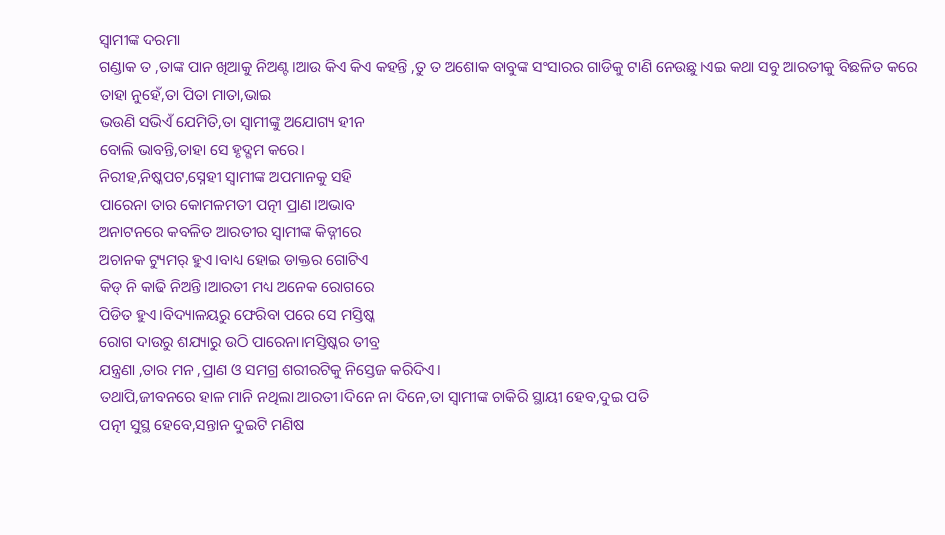ସ୍ବାମୀଙ୍କ ଦରମା
ଗଣ୍ଡାକ ତ ,ତାଙ୍କ ପାନ ଖିଆକୁ ନିଅଣ୍ଟ।ଆଉ କିଏ କିଏ କହନ୍ତି ,ତୁ ତ ଅଶୋକ ବାବୁଙ୍କ ସଂସାରର ଗାଡିକୁ ଟାଣି ନେଉଛୁ।ଏଇ କଥା ସବୁ ଆରତୀକୁ ବିଛଳିତ କରେ ତାହା ନୁହେଁ,ତା ପିତା ମାତା,ଭାଇ
ଭଉଣି ସଭିଏଁ ଯେମିତି,ତା ସ୍ବାମୀଙ୍କୁ ଅଯୋଗ୍ୟ ହୀନ
ବୋଲି ଭାବନ୍ତି,ତାହା ସେ ହୃଦ୍ଗମ କରେ।
ନିରୀହ,ନିଷ୍କପଟ,ସ୍ନେହୀ ସ୍ବାମୀଙ୍କ ଅପମାନକୁ ସହି
ପାରେନା ତାର କୋମଳମତୀ ପତ୍ନୀ ପ୍ରାଣ।ଅଭାବ
ଅନାଟନରେ କବଳିତ ଆରତୀର ସ୍ବାମୀଙ୍କ କିଡ୍ନୀରେ
ଅଚାନକ ଟ୍ୟୁମର୍ ହୁଏ।ବାଧ୍ୟ ହୋଇ ଡାକ୍ତର ଗୋଟିଏ
କିଡ୍ ନି କାଢି ନିଅନ୍ତି।ଆରତୀ ମଧ୍ୟ ଅନେକ ରୋଗରେ
ପିଡିତ ହୁଏ।ବିଦ୍ୟାଳୟରୁ ଫେରିବା ପରେ ସେ ମସ୍ତିଷ୍କ
ରୋଗ ଦାଉରୁ ଶଯ୍ୟାରୁ ଉଠି ପାରେନା।ମସ୍ତିଷ୍କର ତୀବ୍ର
ଯନ୍ତ୍ରଣା ,ତାର ମନ ,ପ୍ରାଣ ଓ ସମଗ୍ର ଶରୀରଟିକୁ ନିସ୍ତେଜ କରିଦିଏ।
ତଥାପି,ଜୀବନରେ ହାଳ ମାନି ନଥିଲା ଆରତୀ।ଦିନେ ନା ଦିନେ,ତା ସ୍ବାମୀଙ୍କ ଚାକିରି ସ୍ଥାୟୀ ହେବ,ଦୁଇ ପତି
ପତ୍ନୀ ସୁସ୍ଥ ହେବେ,ସନ୍ତାନ ଦୁଇଟି ମଣିଷ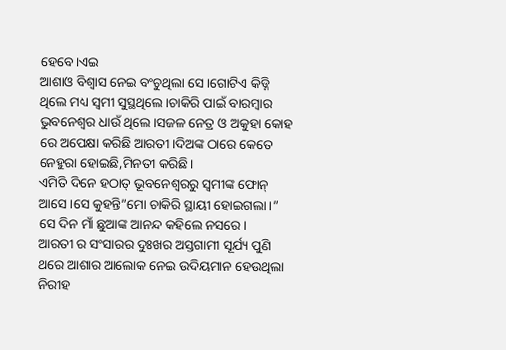ହେବେ।ଏଇ
ଆଶାଓ ବିଶ୍ବାସ ନେଇ ବଂଚୁଥିଲା ସେ।ଗୋଟିଏ କିଡ୍ନି
ଥିଲେ ମଧ୍ୟ ସ୍ବମୀ ସୁସ୍ଥଥିଲେ।ଚାକିରି ପାଇଁ ବାରମ୍ବାର
ଭୁବନେଶ୍ବର ଧାଉଁ ଥିଲେ।ସଜଳ ନେତ୍ର ଓ ଅକୁହା କୋହ ରେ ଅପେକ୍ଷା କରିଛି ଆରତୀ।ଦିଅଙ୍କ ଠାରେ କେତେ ନେହୁରା ହୋଇଛି,ମିନତୀ କରିଛି।
ଏମିତି ଦିନେ ହଠାତ୍ ଭୂବନେଶ୍ବରରୁ ସ୍ବମୀଙ୍କ ଫୋନ୍
ଆସେ।ସେ କୁହନ୍ତି”ମୋ ଚାକିରି ସ୍ଥାୟୀ ହୋଇଗଲା।”
ସେ ଦିନ ମାଁ ଛୁଆଙ୍କ ଆନନ୍ଦ କହିଲେ ନସରେ।
ଆରତୀ ର ସଂସାରର ଦୁଃଖର ଅସ୍ତଗାମୀ ସୂର୍ଯ୍ୟ ପୁଣି
ଥରେ ଆଶାର ଆଲୋକ ନେଇ ଉଦିୟମାନ ହେଉଥିଲା
ନିରୀହ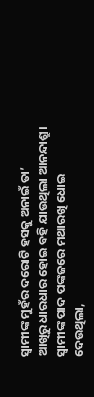ସ୍ବାମୀଙ୍କ ମୁହଁର ଦରୋଟି ହସକୁ ଅନାଇଁ ତା’
ଆଖିରୁ ଧାରଧାର ହୋଇ ବହି ଯାଉଥିଲା ଆନନ୍ଦାଶ୍ରୁ।
ସ୍ବାମୀଙ୍କ ପାଦ ପଙ୍କଜରେ ମଥାରଖି ଧୋଇ ଦେଉଥିଲା,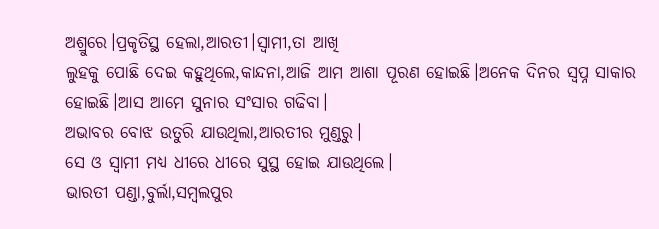ଅଶ୍ରୁରେ।ପ୍ରକୃତିସ୍ଥ ହେଲା,ଆରତୀ।ସ୍ବାମୀ,ତା ଆଖି
ଲୁହକୁ ପୋଛି ଦେଇ କହୁଥିଲେ,କାନ୍ଦନା,ଆଜି ଆମ ଆଶା ପୂରଣ ହୋଇଛି।ଅନେକ ଦିନର ସ୍ବପ୍ନ ସାକାର
ହୋଇଛି।ଆସ ଆମେ ସୁନାର ସଂସାର ଗଢିବା।
ଅଭାବର ବୋଝ ଉତୁରି ଯାଉଥିଲା,ଆରତୀର ମୁଣ୍ଡରୁ।
ସେ ଓ ସ୍ବାମୀ ମଧ୍ୟ ଧୀରେ ଧୀରେ ସୁସ୍ଥ ହୋଇ ଯାଉଥିଲେ।
ଭାରତୀ ପଣ୍ଡା,ବୁର୍ଲା,ସମ୍ବଲପୁର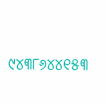୯୪୩୮୬୪୪୧୫୩